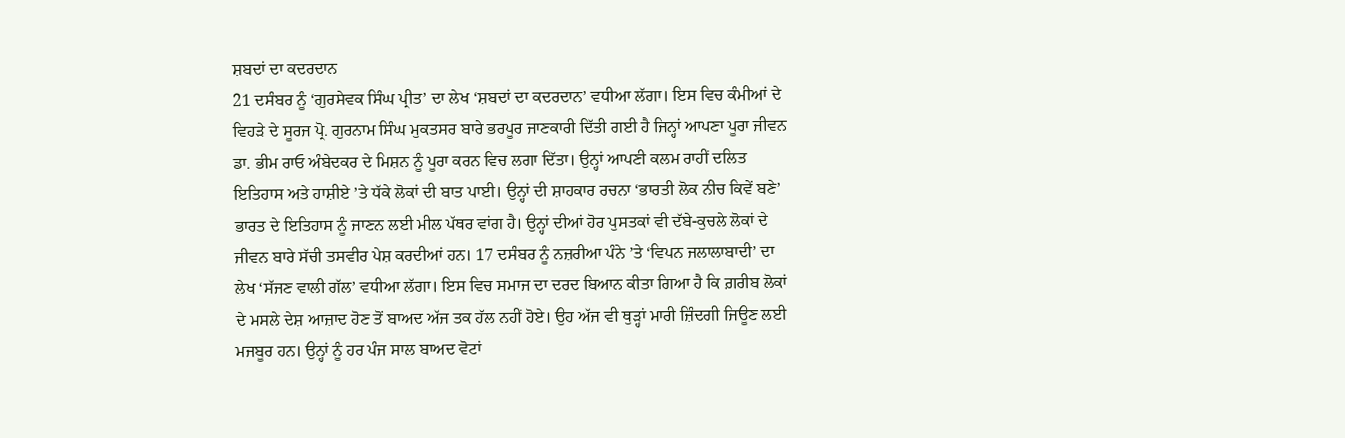ਸ਼ਬਦਾਂ ਦਾ ਕਦਰਦਾਨ
21 ਦਸੰਬਰ ਨੂੰ ‘ਗੁਰਸੇਵਕ ਸਿੰਘ ਪ੍ਰੀਤ’ ਦਾ ਲੇਖ ‘ਸ਼ਬਦਾਂ ਦਾ ਕਦਰਦਾਨ’ ਵਧੀਆ ਲੱਗਾ। ਇਸ ਵਿਚ ਕੰਮੀਆਂ ਦੇ ਵਿਹੜੇ ਦੇ ਸੂਰਜ ਪ੍ਰੋ. ਗੁਰਨਾਮ ਸਿੰਘ ਮੁਕਤਸਰ ਬਾਰੇ ਭਰਪੂਰ ਜਾਣਕਾਰੀ ਦਿੱਤੀ ਗਈ ਹੈ ਜਿਨ੍ਹਾਂ ਆਪਣਾ ਪੂਰਾ ਜੀਵਨ ਡਾ. ਭੀਮ ਰਾਓ ਅੰਬੇਦਕਰ ਦੇ ਮਿਸ਼ਨ ਨੂੰ ਪੂਰਾ ਕਰਨ ਵਿਚ ਲਗਾ ਦਿੱਤਾ। ਉਨ੍ਹਾਂ ਆਪਣੀ ਕਲਮ ਰਾਹੀਂ ਦਲਿਤ ਇਤਿਹਾਸ ਅਤੇ ਹਾਸ਼ੀਏ ’ਤੇ ਧੱਕੇ ਲੋਕਾਂ ਦੀ ਬਾਤ ਪਾਈ। ਉਨ੍ਹਾਂ ਦੀ ਸ਼ਾਹਕਾਰ ਰਚਨਾ ‘ਭਾਰਤੀ ਲੋਕ ਨੀਚ ਕਿਵੇਂ ਬਣੇ’ ਭਾਰਤ ਦੇ ਇਤਿਹਾਸ ਨੂੰ ਜਾਣਨ ਲਈ ਮੀਲ ਪੱਥਰ ਵਾਂਗ ਹੈ। ਉਨ੍ਹਾਂ ਦੀਆਂ ਹੋਰ ਪੁਸਤਕਾਂ ਵੀ ਦੱਬੇ-ਕੁਚਲੇ ਲੋਕਾਂ ਦੇ ਜੀਵਨ ਬਾਰੇ ਸੱਚੀ ਤਸਵੀਰ ਪੇਸ਼ ਕਰਦੀਆਂ ਹਨ। 17 ਦਸੰਬਰ ਨੂੰ ਨਜ਼ਰੀਆ ਪੰਨੇ ’ਤੇ ‘ਵਿਪਨ ਜਲਾਲਾਬਾਦੀ’ ਦਾ ਲੇਖ ‘ਸੱਜਣ ਵਾਲੀ ਗੱਲ’ ਵਧੀਆ ਲੱਗਾ। ਇਸ ਵਿਚ ਸਮਾਜ ਦਾ ਦਰਦ ਬਿਆਨ ਕੀਤਾ ਗਿਆ ਹੈ ਕਿ ਗ਼ਰੀਬ ਲੋਕਾਂ ਦੇ ਮਸਲੇ ਦੇਸ਼ ਆਜ਼ਾਦ ਹੋਣ ਤੋਂ ਬਾਅਦ ਅੱਜ ਤਕ ਹੱਲ ਨਹੀਂ ਹੋਏ। ਉਹ ਅੱਜ ਵੀ ਥੁੜ੍ਹਾਂ ਮਾਰੀ ਜ਼ਿੰਦਗੀ ਜਿਊਣ ਲਈ ਮਜਬੂਰ ਹਨ। ਉਨ੍ਹਾਂ ਨੂੰ ਹਰ ਪੰਜ ਸਾਲ ਬਾਅਦ ਵੋਟਾਂ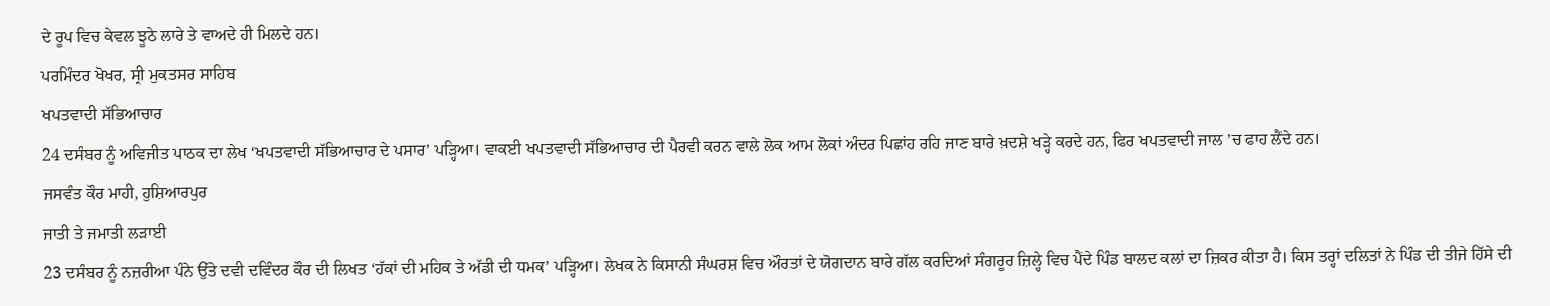ਦੇ ਰੂਪ ਵਿਚ ਕੇਵਲ ਝੂਠੇ ਲਾਰੇ ਤੇ ਵਾਅਦੇ ਹੀ ਮਿਲਦੇ ਹਨ।
ਪਰਮਿੰਦਰ ਖੋਖਰ, ਸ੍ਰੀ ਮੁਕਤਸਰ ਸਾਹਿਬ
ਖਪਤਵਾਦੀ ਸੱਭਿਆਚਾਰ
24 ਦਸੰਬਰ ਨੂੰ ਅਵਿਜੀਤ ਪਾਠਕ ਦਾ ਲੇਖ ‘ਖਪਤਵਾਦੀ ਸੱਭਿਆਚਾਰ ਦੇ ਪਸਾਰ’ ਪੜ੍ਹਿਆ। ਵਾਕਈ ਖਪਤਵਾਦੀ ਸੱਭਿਆਚਾਰ ਦੀ ਪੈਰਵੀ ਕਰਨ ਵਾਲੇ ਲੋਕ ਆਮ ਲੋਕਾਂ ਅੰਦਰ ਪਿਛਾਂਹ ਰਹਿ ਜਾਣ ਬਾਰੇ ਖ਼ਦਸ਼ੇ ਖੜ੍ਹੇ ਕਰਦੇ ਹਨ, ਫਿਰ ਖਪਤਵਾਦੀ ਜਾਲ ’ਚ ਫਾਹ ਲੈਂਦੇ ਹਨ।
ਜਸਵੰਤ ਕੌਰ ਮਾਹੀ, ਹੁਸ਼ਿਆਰਪੁਰ
ਜਾਤੀ ਤੇ ਜਮਾਤੀ ਲੜਾਈ
23 ਦਸੰਬਰ ਨੂੰ ਨਜ਼ਰੀਆ ਪੰਨੇ ਉੱਤੇ ਦਵੀ ਦਵਿੰਦਰ ਕੌਰ ਦੀ ਲਿਖਤ ‘ਹੱਕਾਂ ਦੀ ਮਹਿਕ ਤੇ ਅੱਡੀ ਦੀ ਧਮਕ’ ਪੜ੍ਹਿਆ। ਲੇਖਕ ਨੇ ਕਿਸਾਨੀ ਸੰਘਰਸ਼ ਵਿਚ ਔਰਤਾਂ ਦੇ ਯੋਗਦਾਨ ਬਾਰੇ ਗੱਲ ਕਰਦਿਆਂ ਸੰਗਰੂਰ ਜ਼ਿਲ੍ਹੇ ਵਿਚ ਪੈਂਦੇ ਪਿੰਡ ਬਾਲਦ ਕਲਾਂ ਦਾ ਜ਼ਿਕਰ ਕੀਤਾ ਹੈ। ਕਿਸ ਤਰ੍ਹਾਂ ਦਲਿਤਾਂ ਨੇ ਪਿੰਡ ਦੀ ਤੀਜੇ ਹਿੱਸੇ ਦੀ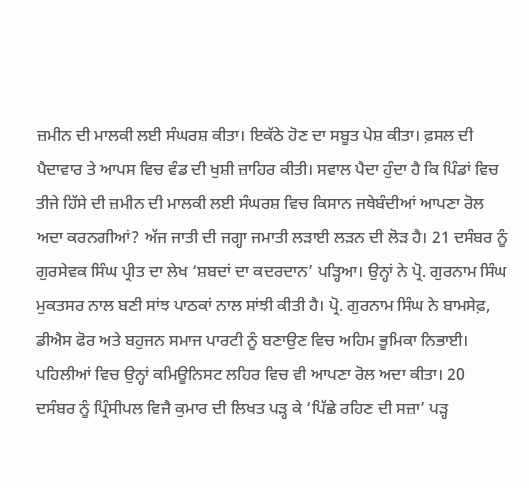ਜ਼ਮੀਨ ਦੀ ਮਾਲਕੀ ਲਈ ਸੰਘਰਸ਼ ਕੀਤਾ। ਇਕੱਠੇ ਹੋਣ ਦਾ ਸਬੂਤ ਪੇਸ਼ ਕੀਤਾ। ਫ਼ਸਲ ਦੀ ਪੈਦਾਵਾਰ ਤੇ ਆਪਸ ਵਿਚ ਵੰਡ ਦੀ ਖੁਸ਼ੀ ਜ਼ਾਹਿਰ ਕੀਤੀ। ਸਵਾਲ ਪੈਦਾ ਹੁੰਦਾ ਹੈ ਕਿ ਪਿੰਡਾਂ ਵਿਚ ਤੀਜੇ ਹਿੱਸੇ ਦੀ ਜ਼ਮੀਨ ਦੀ ਮਾਲਕੀ ਲਈ ਸੰਘਰਸ਼ ਵਿਚ ਕਿਸਾਨ ਜਥੇਬੰਦੀਆਂ ਆਪਣਾ ਰੋਲ ਅਦਾ ਕਰਨਗੀਆਂ? ਅੱਜ ਜਾਤੀ ਦੀ ਜਗ੍ਹਾ ਜਮਾਤੀ ਲੜਾਈ ਲੜਨ ਦੀ ਲੋੜ ਹੈ। 21 ਦਸੰਬਰ ਨੂੰ ਗੁਰਸੇਵਕ ਸਿੰਘ ਪ੍ਰੀਤ ਦਾ ਲੇਖ ‘ਸ਼ਬਦਾਂ ਦਾ ਕਦਰਦਾਨ’ ਪੜ੍ਹਿਆ। ਉਨ੍ਹਾਂ ਨੇ ਪ੍ਰੋ. ਗੁਰਨਾਮ ਸਿੰਘ ਮੁਕਤਸਰ ਨਾਲ ਬਣੀ ਸਾਂਝ ਪਾਠਕਾਂ ਨਾਲ ਸਾਂਝੀ ਕੀਤੀ ਹੈ। ਪ੍ਰੋ. ਗੁਰਨਾਮ ਸਿੰਘ ਨੇ ਬਾਮਸੇਫ਼, ਡੀਐਸ ਫੋਰ ਅਤੇ ਬਹੁਜਨ ਸਮਾਜ ਪਾਰਟੀ ਨੂੰ ਬਣਾਉਣ ਵਿਚ ਅਹਿਮ ਭੂਮਿਕਾ ਨਿਭਾਈ। ਪਹਿਲੀਆਂ ਵਿਚ ਉਨ੍ਹਾਂ ਕਮਿਊਨਿਸਟ ਲਹਿਰ ਵਿਚ ਵੀ ਆਪਣਾ ਰੋਲ ਅਦਾ ਕੀਤਾ। 20 ਦਸੰਬਰ ਨੂੰ ਪ੍ਰਿੰਸੀਪਲ ਵਿਜੈ ਕੁਮਾਰ ਦੀ ਲਿਖਤ ਪੜ੍ਹ ਕੇ ‘ਪਿੱਛੇ ਰਹਿਣ ਦੀ ਸਜ਼ਾ’ ਪੜ੍ਹ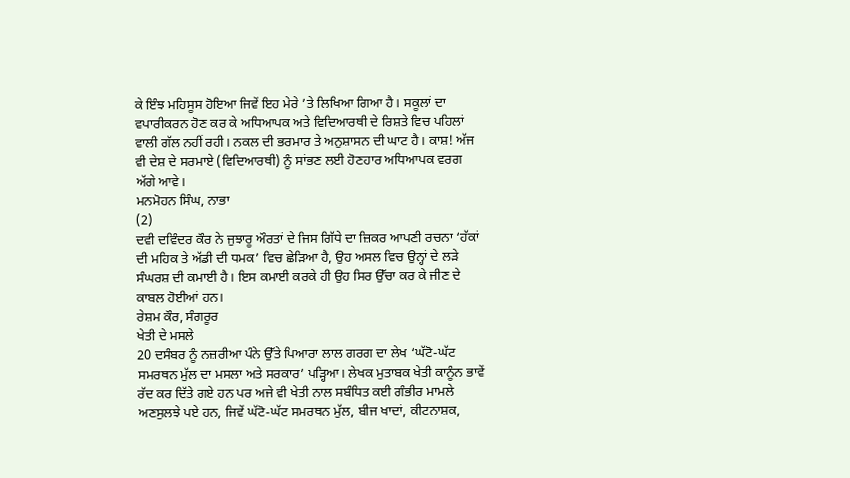ਕੇ ਇੰਝ ਮਹਿਸੂਸ ਹੋਇਆ ਜਿਵੇਂ ਇਹ ਮੇਰੇ ’ਤੇ ਲਿਖਿਆ ਗਿਆ ਹੈ। ਸਕੂਲਾਂ ਦਾ ਵਪਾਰੀਕਰਨ ਹੋਣ ਕਰ ਕੇ ਅਧਿਆਪਕ ਅਤੇ ਵਿਦਿਆਰਥੀ ਦੇ ਰਿਸ਼ਤੇ ਵਿਚ ਪਹਿਲਾਂ ਵਾਲੀ ਗੱਲ ਨਹੀਂ ਰਹੀ। ਨਕਲ ਦੀ ਭਰਮਾਰ ਤੇ ਅਨੁਸ਼ਾਸਨ ਦੀ ਘਾਟ ਹੈ। ਕਾਸ਼! ਅੱਜ ਵੀ ਦੇਸ਼ ਦੇ ਸਰਮਾਏ (ਵਿਦਿਆਰਥੀ) ਨੂੰ ਸਾਂਭਣ ਲਈ ਹੋਣਹਾਰ ਅਧਿਆਪਕ ਵਰਗ ਅੱਗੇ ਆਵੇ।
ਮਨਮੋਹਨ ਸਿੰਘ, ਨਾਭਾ
(2)
ਦਵੀ ਦਵਿੰਦਰ ਕੌਰ ਨੇ ਜੁਝਾਰੂ ਔਰਤਾਂ ਦੇ ਜਿਸ ਗਿੱਧੇ ਦਾ ਜ਼ਿਕਰ ਆਪਣੀ ਰਚਨਾ ‘ਹੱਕਾਂ ਦੀ ਮਹਿਕ ਤੇ ਅੱਡੀ ਦੀ ਧਮਕ’ ਵਿਚ ਛੇੜਿਆ ਹੈ, ਉਹ ਅਸਲ ਵਿਚ ਉਨ੍ਹਾਂ ਦੇ ਲੜੇ ਸੰਘਰਸ਼ ਦੀ ਕਮਾਈ ਹੈ। ਇਸ ਕਮਾਈ ਕਰਕੇ ਹੀ ਉਹ ਸਿਰ ਉੱਚਾ ਕਰ ਕੇ ਜੀਣ ਦੇ ਕਾਬਲ ਹੋਈਆਂ ਹਨ।
ਰੇਸ਼ਮ ਕੌਰ, ਸੰਗਰੂਰ
ਖੇਤੀ ਦੇ ਮਸਲੇ
20 ਦਸੰਬਰ ਨੂੰ ਨਜ਼ਰੀਆ ਪੰਨੇ ਉੱਤੇ ਪਿਆਰਾ ਲਾਲ ਗਰਗ ਦਾ ਲੇਖ ‘ਘੱਟੋ-ਘੱਟ ਸਮਰਥਨ ਮੁੱਲ ਦਾ ਮਸਲਾ ਅਤੇ ਸਰਕਾਰ’ ਪੜ੍ਹਿਆ। ਲੇਖਕ ਮੁਤਾਬਕ ਖੇਤੀ ਕਾਨੂੰਨ ਭਾਵੇਂ ਰੱਦ ਕਰ ਦਿੱਤੇ ਗਏ ਹਨ ਪਰ ਅਜੇ ਵੀ ਖੇਤੀ ਨਾਲ ਸਬੰਧਿਤ ਕਈ ਗੰਭੀਰ ਮਾਮਲੇ ਅਣਸੁਲਝੇ ਪਏ ਹਨ, ਜਿਵੇਂ ਘੱਟੋ-ਘੱਟ ਸਮਰਥਨ ਮੁੱਲ, ਬੀਜ ਖਾਦਾਂ, ਕੀਟਨਾਸ਼ਕ,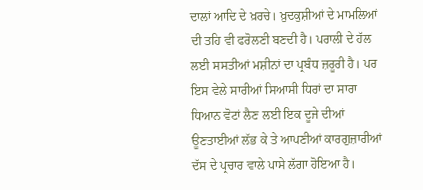ਦਾਲਾਂ ਆਦਿ ਦੇ ਖ਼ਰਚੇ। ਖ਼ੁਦਕੁਸ਼ੀਆਂ ਦੇ ਮਾਮਲਿਆਂ ਦੀ ਤਹਿ ਵੀ ਫਰੋਲਣੀ ਬਣਦੀ ਹੈ। ਪਰਾਲੀ ਦੇ ਹੱਲ ਲਈ ਸਸਤੀਆਂ ਮਸ਼ੀਨਾਂ ਦਾ ਪ੍ਰਬੰਧ ਜ਼ਰੂਰੀ ਹੈ। ਪਰ ਇਸ ਵੇਲੇ ਸਾਰੀਆਂ ਸਿਆਸੀ ਧਿਰਾਂ ਦਾ ਸਾਰਾ ਧਿਆਨ ਵੋਟਾਂ ਲੈਣ ਲਈ ਇਕ ਦੂਜੇ ਦੀਆਂ ਊਣਤਾਈਆਂ ਲੱਭ ਕੇ ਤੇ ਆਪਣੀਆਂ ਕਾਰਗੁਜ਼ਾਰੀਆਂ ਦੱਸ ਦੇ ਪ੍ਰਚਾਰ ਵਾਲੇ ਪਾਸੇ ਲੱਗਾ ਹੋਇਆ ਹੈ।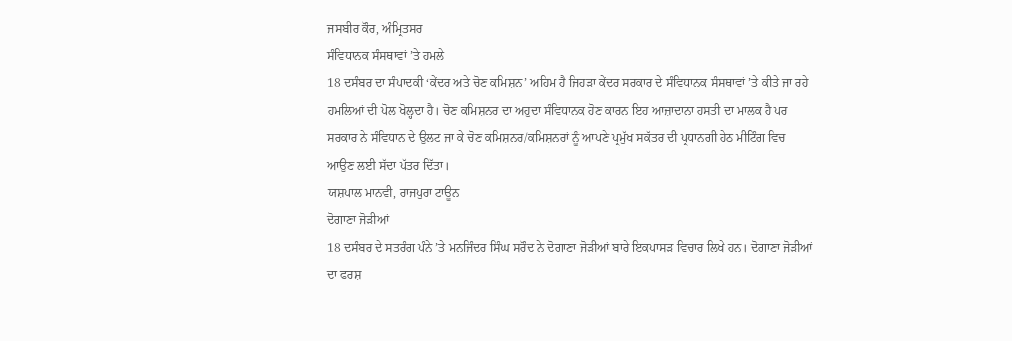ਜਸਬੀਰ ਕੌਰ, ਅੰਮ੍ਰਿਤਸਰ
ਸੰਵਿਧਾਨਕ ਸੰਸਥਾਵਾਂ ’ਤੇ ਹਮਲੇ
18 ਦਸੰਬਰ ਦਾ ਸੰਪਾਦਕੀ ‘ਕੇਂਦਰ ਅਤੇ ਚੋਣ ਕਮਿਸ਼ਨ’ ਅਹਿਮ ਹੈ ਜਿਹੜਾ ਕੇਂਦਰ ਸਰਕਾਰ ਦੇ ਸੰਵਿਧਾਨਕ ਸੰਸਥਾਵਾਂ ’ਤੇ ਕੀਤੇ ਜਾ ਰਹੇ ਹਮਲਿਆਂ ਦੀ ਪੋਲ ਖੋਲ੍ਹਦਾ ਹੈ। ਚੋਣ ਕਮਿਸ਼ਨਰ ਦਾ ਅਹੁਦਾ ਸੰਵਿਧਾਨਕ ਹੋਣ ਕਾਰਨ ਇਹ ਆਜ਼ਾਦਾਨਾ ਹਸਤੀ ਦਾ ਮਾਲਕ ਹੈ ਪਰ ਸਰਕਾਰ ਨੇ ਸੰਵਿਧਾਨ ਦੇ ਉਲਟ ਜਾ ਕੇ ਚੋਣ ਕਮਿਸ਼ਨਰ/ਕਮਿਸ਼ਨਰਾਂ ਨੂੰ ਆਪਣੇ ਪ੍ਰਮੁੱਖ ਸਕੱਤਰ ਦੀ ਪ੍ਰਧਾਨਗੀ ਹੇਠ ਮੀਟਿੰਗ ਵਿਚ ਆਉਣ ਲਈ ਸੱਦਾ ਪੱਤਰ ਦਿੱਤਾ।
ਯਸ਼ਪਾਲ ਮਾਨਵੀ, ਰਾਜਪੁਰਾ ਟਾਊਨ
ਦੋਗਾਣਾ ਜੋੜੀਆਂ
18 ਦਸੰਬਰ ਦੇ ਸਤਰੰਗ ਪੰਨੇ ’ਤੇ ਮਨਜਿੰਦਰ ਸਿੰਘ ਸਰੌਦ ਨੇ ਦੋਗਾਣਾ ਜੋੜੀਆਂ ਬਾਰੇ ਇਕਪਾਸੜ ਵਿਚਾਰ ਲਿਖੇ ਹਨ। ਦੋਗਾਣਾ ਜੋੜੀਆਂ ਦਾ ਫਰਸ਼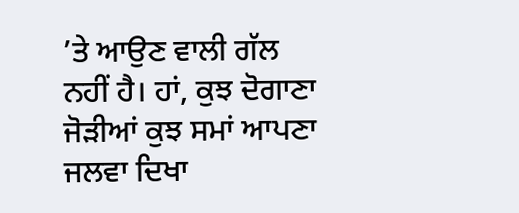’ਤੇ ਆਉਣ ਵਾਲੀ ਗੱਲ ਨਹੀਂ ਹੈ। ਹਾਂ, ਕੁਝ ਦੋਗਾਣਾ ਜੋੜੀਆਂ ਕੁਝ ਸਮਾਂ ਆਪਣਾ ਜਲਵਾ ਦਿਖਾ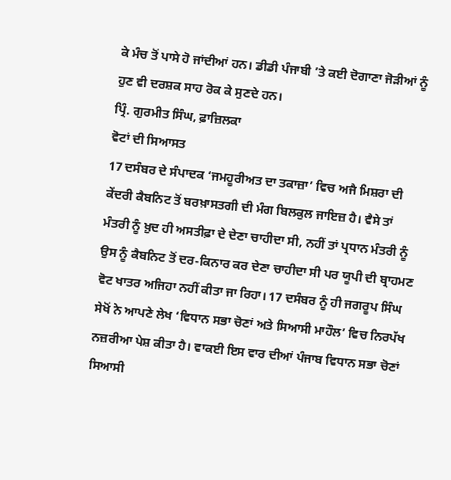ਕੇ ਮੰਚ ਤੋਂ ਪਾਸੇ ਹੋ ਜਾਂਦੀਆਂ ਹਨ। ਡੀਡੀ ਪੰਜਾਬੀ ’ਤੇ ਕਈ ਦੋਗਾਣਾ ਜੋੜੀਆਂ ਨੂੰ ਹੁਣ ਵੀ ਦਰਸ਼ਕ ਸਾਹ ਰੋਕ ਕੇ ਸੁਣਦੇ ਹਨ।
ਪ੍ਰਿੰ. ਗੁਰਮੀਤ ਸਿੰਘ, ਫ਼ਾਜ਼ਿਲਕਾ
ਵੋਟਾਂ ਦੀ ਸਿਆਸਤ
17 ਦਸੰਬਰ ਦੇ ਸੰਪਾਦਕ ‘ਜਮਹੂਰੀਅਤ ਦਾ ਤਕਾਜ਼ਾ’ ਵਿਚ ਅਜੈ ਮਿਸ਼ਰਾ ਦੀ ਕੇਂਦਰੀ ਕੈਬਨਿਟ ਤੋਂ ਬਰਖ਼ਾਸਤਗੀ ਦੀ ਮੰਗ ਬਿਲਕੁਲ ਜਾਇਜ਼ ਹੈ। ਵੈਸੇ ਤਾਂ ਮੰਤਰੀ ਨੂੰ ਖ਼ੁਦ ਹੀ ਅਸਤੀਫ਼ਾ ਦੇ ਦੇਣਾ ਚਾਹੀਦਾ ਸੀ, ਨਹੀਂ ਤਾਂ ਪ੍ਰਧਾਨ ਮੰਤਰੀ ਨੂੰ ਉਸ ਨੂੰ ਕੈਬਨਿਟ ਤੋਂ ਦਰ-ਕਿਨਾਰ ਕਰ ਦੇਣਾ ਚਾਹੀਦਾ ਸੀ ਪਰ ਯੂਪੀ ਦੀ ਬ੍ਰਾਹਮਣ ਵੋਟ ਖਾਤਰ ਅਜਿਹਾ ਨਹੀਂ ਕੀਤਾ ਜਾ ਰਿਹਾ। 17 ਦਸੰਬਰ ਨੂੰ ਹੀ ਜਗਰੂਪ ਸਿੰਘ ਸੇਖੋਂ ਨੇ ਆਪਣੇ ਲੇਖ ‘ਵਿਧਾਨ ਸਭਾ ਚੋਣਾਂ ਅਤੇ ਸਿਆਸੀ ਮਾਹੌਲ’ ਵਿਚ ਨਿਰਪੱਖ ਨਜ਼ਰੀਆ ਪੇਸ਼ ਕੀਤਾ ਹੈ। ਵਾਕਈ ਇਸ ਵਾਰ ਦੀਆਂ ਪੰਜਾਬ ਵਿਧਾਨ ਸਭਾ ਚੋਣਾਂ ਸਿਆਸੀ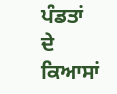ਪੰਡਤਾਂ ਦੇ ਕਿਆਸਾਂ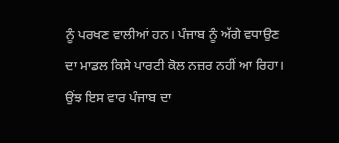ਨੂੰ ਪਰਖਣ ਵਾਲੀਆਂ ਹਨ। ਪੰਜਾਬ ਨੂੰ ਅੱਗੇ ਵਧਾਉਣ ਦਾ ਮਾਡਲ ਕਿਸੇ ਪਾਰਟੀ ਕੋਲ ਨਜ਼ਰ ਨਹੀਂ ਆ ਰਿਹਾ। ਉਂਝ ਇਸ ਵਾਰ ਪੰਜਾਬ ਦਾ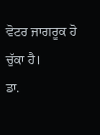ਵੋਟਰ ਜਾਗਰੂਕ ਹੋ ਚੁੱਕਾ ਹੈ।
ਡਾ.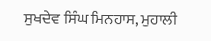ਸੁਖਦੇਵ ਸਿੰਘ ਮਿਨਹਾਸ, ਮੁਹਾਲੀ